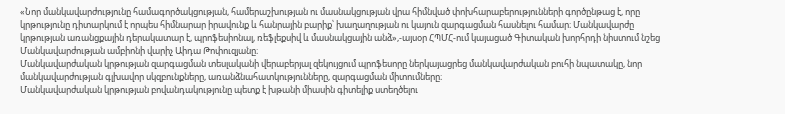«Նոր մանկավարժությունը համագործակցության, համերաշխության ու մասնակցության վրա հիմնված փոխհարաբերությունների գործընթաց է, որը կրթությունը դիտարկում է որպես հիմնարար իրավունք և հանրային բարիք՝ խաղաղության ու կայուն զարգացման հասնելու համար։ Մանկավարժը կրթության առանցքային դերակատար է, պրոֆեսիոնալ, ռեֆլեքսիվ և մասնակցային անձ»,-այսօր ՀՊՄՀ-ում կայացած Գիտական խորհրդի նիստում նշեց Մանկավարժության ամբիոնի վարիչ Աիդա Թոփուզյանը։
Մանկավարժական կրթության զարգացման տեսլականի վերաբերյալ զեկույցում պրոֆեսորը ներկայացրեց մանկավարժական բուհի նպատակը, նոր մանկավարժության գլխավոր սկզբունքները, առանձնահատկությունները, զարգացման միտումները։
Մանկավարժական կրթության բովանդակությունը պետք է խթանի միասին գիտելիք ստեղծելու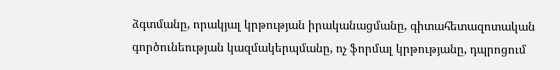ձգտմանը, որակյալ կրթության իրականացմանը, գիտահետազոտական գործունեության կազմակերպմանը, ոչ ֆորմալ կրթությանը, դպրոցում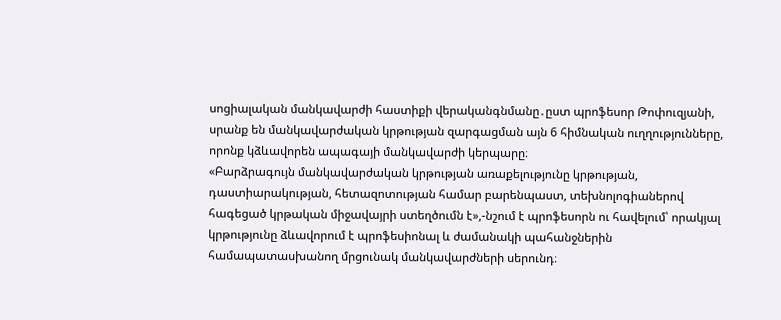սոցիալական մանկավարժի հաստիքի վերականգնմանը․ըստ պրոֆեսոր Թոփուզյանի, սրանք են մանկավարժական կրթության զարգացման այն 6 հիմնական ուղղությունները, որոնք կձևավորեն ապագայի մանկավարժի կերպարը։
«Բարձրագույն մանկավարժական կրթության առաքելությունը կրթության, դաստիարակության, հետազոտության համար բարենպաստ, տեխնոլոգիաներով հագեցած կրթական միջավայրի ստեղծումն է»,-նշում է պրոֆեսորն ու հավելում՝ որակյալ կրթությունը ձևավորում է պրոֆեսիոնալ և ժամանակի պահանջներին համապատասխանող մրցունակ մանկավարժների սերունդ։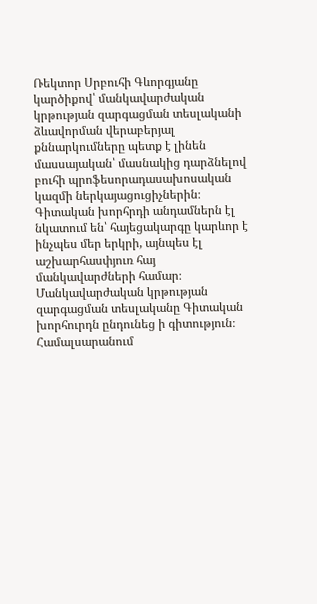Ռեկտոր Սրբուհի Գևորգյանը կարծիքով՝ մանկավարժական կրթության զարգացման տեսլականի ձևավորման վերաբերյալ քննարկումները պետք է լինեն մասսայական՝ մասնակից դարձնելով բուհի պրոֆեսորադասախոսական կազմի ներկայացուցիչներին։
Գիտական խորհրդի անդամներն էլ նկատում են՝ հայեցակարգը կարևոր է ինչպես մեր երկրի, այնպես էլ աշխարհասփյուռ հայ մանկավարժների համար։
Մանկավարժական կրթության զարգացման տեսլականը Գիտական խորհուրդն ընդունեց ի գիտություն։
Համալսարանում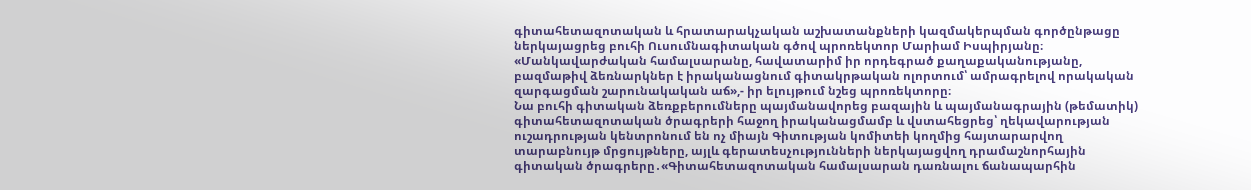գիտահետազոտական և հրատարակչական աշխատանքների կազմակերպման գործընթացը ներկայացրեց բուհի Ուսումնագիտական գծով պրոռեկտոր Մարիամ Իսպիրյանը։
«Մանկավարժական համալսարանը, հավատարիմ իր որդեգրած քաղաքականությանը, բազմաթիվ ձեռնարկներ է իրականացնում գիտակրթական ոլորտում՝ ամրագրելով որակական զարգացման շարունակական աճ»,- իր ելույթում նշեց պրոռեկտորը։
Նա բուհի գիտական ձեռքբերումները պայմանավորեց բազային և պայմանագրային (թեմատիկ) գիտահետազոտական ծրագրերի հաջող իրականացմամբ և վստահեցրեց՝ ղեկավարության ուշադրության կենտրոնում են ոչ միայն Գիտության կոմիտեի կողմից հայտարարվող տարաբնույթ մրցույթները, այլև գերատեսչությունների ներկայացվող դրամաշնորհային գիտական ծրագրերը․«Գիտահետազոտական համալսարան դառնալու ճանապարհին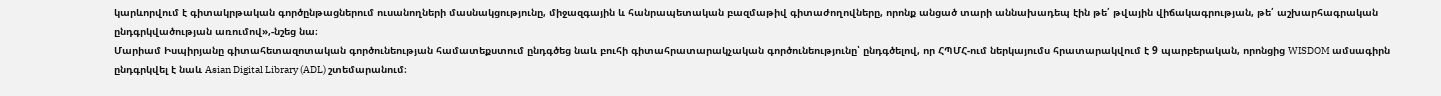կարևորվում է գիտակրթական գործընթացներում ուսանողների մասնակցությունը, միջազգային և հանրապետական բազմաթիվ գիտաժողովները, որոնք անցած տարի աննախադեպ էին թե՛ թվային վիճակագրության, թե՛ աշխարհագրական ընդգրկվածության առումով»,-նշեց նա։
Մարիամ Իսպիրյանը գիտահետազոտական գործունեության համատեքստում ընդգծեց նաև բուհի գիտահրատարակչական գործունեությունը՝ ընդգծելով, որ ՀՊՄՀ-ում ներկայումս հրատարակվում է 9 պարբերական, որոնցից WISDOM ամսագիրն ընդգրկվել է նաև Asian Digital Library (ADL) շտեմարանում։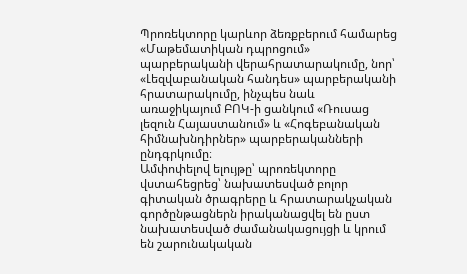Պրոռեկտորը կարևոր ձեռքբերում համարեց «Մաթեմատիկան դպրոցում» պարբերականի վերահրատարակումը, նոր՝ «Լեզվաբանական հանդես» պարբերականի հրատարակումը, ինչպես նաև առաջիկայում ԲՈԿ-ի ցանկում «Ռուսաց լեզուն Հայաստանում» և «Հոգեբանական հիմնախնդիրներ» պարբերականների ընդգրկումը։
Ամփոփելով ելույթը՝ պրոռեկտորը վստահեցրեց՝ նախատեսված բոլոր գիտական ծրագրերը և հրատարակչական գործընթացներն իրականացվել են ըստ նախատեսված ժամանակացույցի և կրում են շարունակական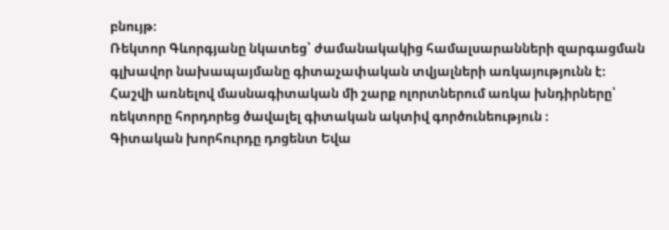բնույթ։
Ռեկտոր Գևորգյանը նկատեց՝ ժամանակակից համալսարանների զարգացման գլխավոր նախապայմանը գիտաչափական տվյալների առկայությունն է։
Հաշվի առնելով մասնագիտական մի շարք ոլորտներում առկա խնդիրները՝ ռեկտորը հորդորեց ծավալել գիտական ակտիվ գործունեություն ։
Գիտական խորհուրդը դոցենտ Եվա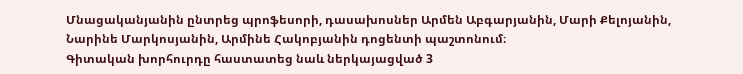Մնացականյանին ընտրեց պրոֆեսորի, դասախոսներ Արմեն Աբգարյանին, Մարի Քելոյանին, Նարինե Մարկոսյանին, Արմինե Հակոբյանին դոցենտի պաշտոնում։
Գիտական խորհուրդը հաստատեց նաև ներկայացված 3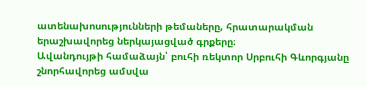ատենախոսությունների թեմաները, հրատարակման երաշխավորեց ներկայացված գրքերը։
Ավանդույթի համաձայն՝ բուհի ռեկտոր Սրբուհի Գևորգյանը շնորհավորեց ամսվա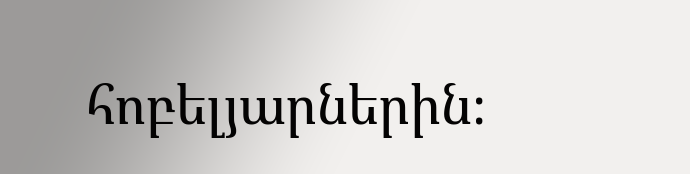հոբելյարներին։